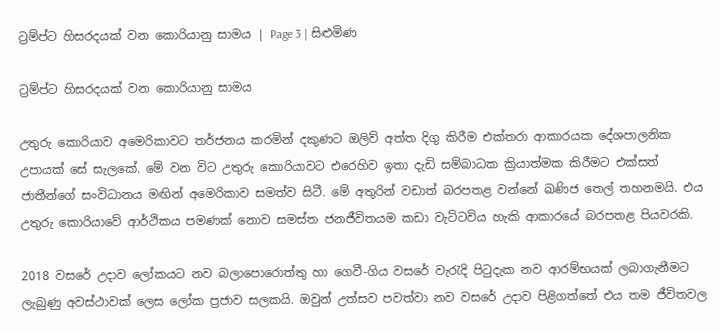ට්‍රම්ප්ට හිසරදයක් වන කොරියානු සාමය | Page 3 | සිළුමිණ

ට්‍රම්ප්ට හිසරදයක් වන කොරියානු සාමය

උතුරු කොරියාව අමෙරිකාවට තර්ජනය කරමින් දකුණට ඔලිව් අත්ත දිගු කිරීම එක්තරා ආකාරයක දේශපාලනික උපායක් සේ සැලකේ. මේ වන විට උතුරු කොරියාවට එරෙහිව ඉතා දැඩි සම්බාධක ක්‍රියාත්මක කිරීමට එක්සත් ජාතීන්ගේ සංවිධානය මඟින් අමෙරිකාව සමත්ව සිටී. මේ අතුරින් වඩාත් බරපතළ වන්නේ ඛණිජ තෙල් තහනමයි. එය උතුරු කොරියාවේ ආර්ථිකය පමණක් නොව සමස්ත ජනජීවිතයම කඩා වැට්ටවිය හැකි ආකාරයේ බරපතළ පියවරකි.

2018 වසරේ උදාව ලෝකයට නව බලාපොරොත්තු හා ගෙවී-ගිය වසරේ වැරැදි පිටුදැක නව ආරම්භයක් ලබාගැනීමට ලැබුණු අවස්ථාවක් ලෙස ලෝක ප්‍රජාව සලකයි. ඔවුන් උත්සව පවත්වා නව වසරේ උදාව පිළිගත්තේ එය තම ජීවිතවල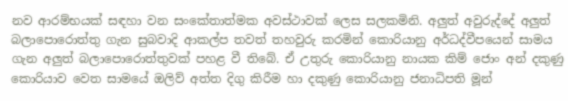නව ආරම්භයක් සඳහා වන සංකේතාත්මක අවස්ථාවක් ලෙස සලකමිනි. අලුත් අවුරුද්දේ අලුත් බලාපොරොත්තු ගැන සුබවාදි ආකල්ප තවත් තහවුරු කරමින් කොරියානු අර්ධද්වීපයෙන් සාමය ගැන අලුත් බලාපොරොත්තුවක් පහළ වී තිබේ. ඒ උතුරු කොරියානු නායක කිම් ජොං අන් දකුණු කොරියාව වෙත සාමයේ ඔලිව් අත්ත දිගු කිරීම හා දකුණු කොරියානු ජනාධිපති මූන්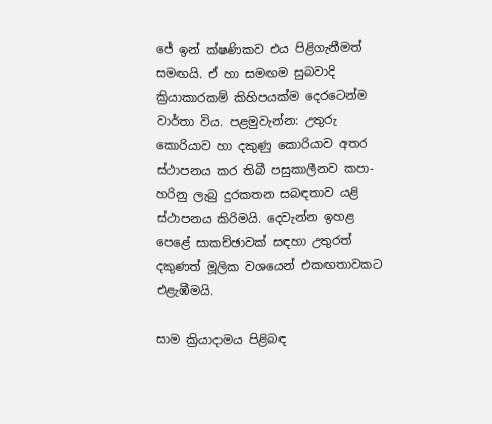ජේ ඉන් ක්ෂණිකව එය පිළිගැනීමත් සමඟයි. ඒ හා සමඟම සුබවාදි ක්‍රියාකාරකම් කිහිපයක්ම දෙරටෙන්ම වාර්තා විය. පළමුවැන්න: උතුරු කොරියාව හා දකුණු කොරියාව අතර ස්ථාපනය කර තිබී පසුකාලීනව කපා-හරිනු ලැබු දුරකතන සබඳතාව යළි ස්ථාපනය කිරිමයි. දෙවැන්න ඉහළ පෙළේ සාකච්ඡාවක් සඳහා උතුරත් දකුණත් මූලික වශයෙන් එකඟතාවකට එළැඹීමයි.

සාම ක්‍රියාදාමය පිළිබඳ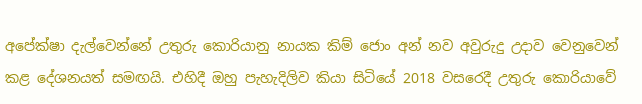අපේක්ෂා දැල්වෙන්නේ උතුරු කොරියානු නායක කිම් ජොං අන් නව අවුරුදු උදාව වෙනුවෙන් කළ දේශනයත් සමඟයි. එහිදී ඔහු පැහැදිලිව කියා සිටියේ 2018 වසරෙදී උතුරු කොරියාවේ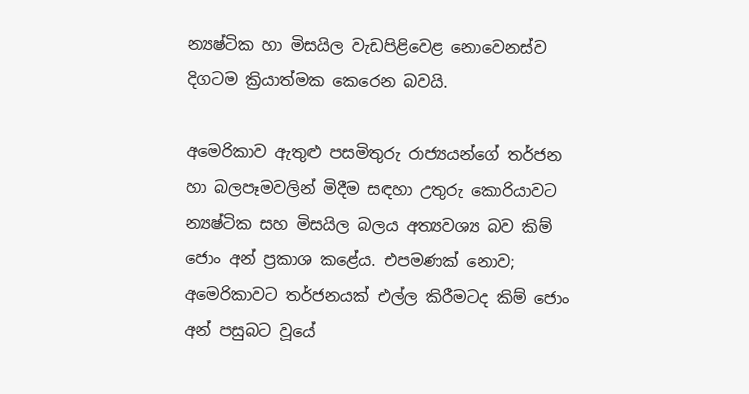න්‍යෂ්ටික හා මිසයිල වැඩපිළිවෙළ නොවෙනස්ව දිගටම ක්‍රියාත්මක කෙරෙන බවයි.

අමෙරිකාව ඇතුළු පසමිතුරු රාජ්‍යයන්ගේ තර්ජන හා බලපෑමවලින් මිදීම සඳහා උතුරු කොරියාවට න්‍යෂ්ටික සහ මිසයිල බලය අත්‍යවශ්‍ය බව කිම් ජොං අන් ප්‍රකාශ කළේය. එපමණක් නොව; අමෙරිකාවට තර්ජනයක් එල්ල කිරීමටද කිම් ජොං අන් පසුබට වූයේ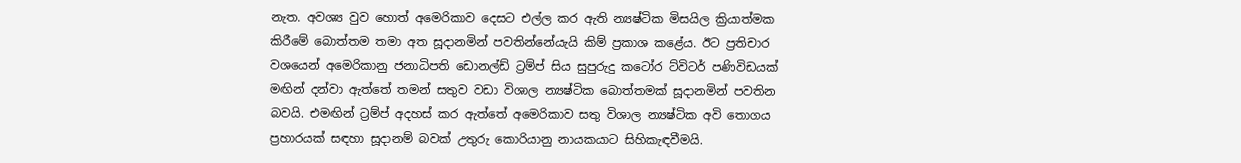නැත. අවශ්‍ය වුව හොත් අමෙරිකාව දෙසට එල්ල කර ඇති න්‍යෂ්ටික මිසයිල ක්‍රියාත්මක කිරීමේ බොත්තම තමා අත සූදානමින් පවතින්නේයැයි කිම් ප්‍රකාශ කළේය. ඊට ප්‍රතිචාර වශයෙන් අමෙරිකානු ජනාධිපති ඩොනල්ඩ් ට්‍රම්ප් සිය සුපුරුදු කටෝර ට්විටර් පණිවිඩයක් මඟින් දන්වා ඇත්තේ තමන් සතුව වඩා විශාල න්‍යෂ්ටික බොත්තමක් සූදානමින් පවතින බවයි. එමඟින් ට්‍රම්ප් අදහස් කර ඇත්තේ අමෙරිකාව සතු විශාල න්‍යෂ්ටික අවි තොගය ප්‍රහාරයක් සඳහා සූදානම් බවක් උතුරු කොරියානු නායකයාට සිහිකැඳවීමයි.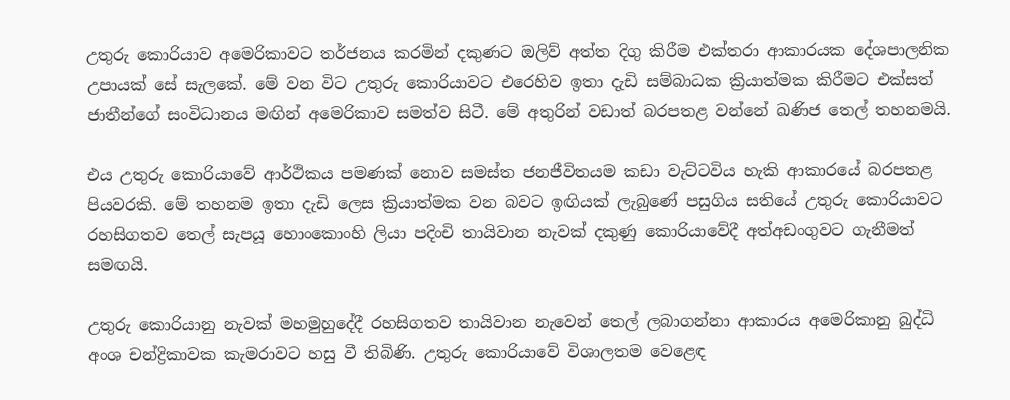උතුරු කොරියාව අමෙරිකාවට තර්ජනය කරමින් දකුණට ඔලිව් අත්ත දිගු කිරීම එක්තරා ආකාරයක දේශපාලනික උපායක් සේ සැලකේ. මේ වන විට උතුරු කොරියාවට එරෙහිව ඉතා දැඩි සම්බාධක ක්‍රියාත්මක කිරීමට එක්සත් ජාතීන්ගේ සංවිධානය මඟින් අමෙරිකාව සමත්ව සිටී. මේ අතුරින් වඩාත් බරපතළ වන්නේ ඛණිජ තෙල් තහනමයි.

එය උතුරු කොරියාවේ ආර්ථිකය පමණක් නොව සමස්ත ජනජීවිතයම කඩා වැට්ටවිය හැකි ආකාරයේ බරපතළ පියවරකි. මේ තහනම ඉතා දැඩි ලෙස ක්‍රියාත්මක වන බවට ඉඟියක් ලැබුණේ පසුගිය සතියේ උතුරු කොරියාවට රහසිගතව තෙල් සැපයූ හොංකොංහි ලියා පදිංචි තායිවාන නැවක් දකුණු කොරියාවේදී අත්අඩංගුවට ගැනීමත් සමඟයි.

උතුරු කොරියානු නැවක් මහමුහුදේදී රහසිගතව තායිවාන නැවෙන් තෙල් ලබාගන්නා ආකාරය අමෙරිකානු බුද්ධි අංශ චන්ද්‍රිකාවක කැමරාවට හසු වී තිබිණි. උතුරු කොරියාවේ විශාලතම වෙළෙඳ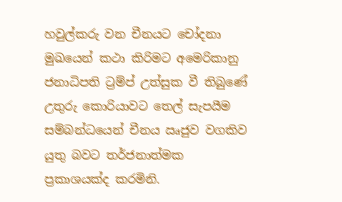හවුල්කරු වන චීනයට චෝදනා මුඛයෙන් කථා කිරිමට අමෙරිකානු ජනාධිපති ට්‍රම්ප් උත්සුක වී තිබුණේ උතුරු කොරියාවට තෙල් සැපයීම සම්බන්ධයෙන් චීනය ඍජුව වගකිව යුතු බවට තර්ජනාත්මක ප්‍රකාශයක්ද කරමිනි.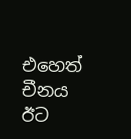එහෙත් චීනය ඊට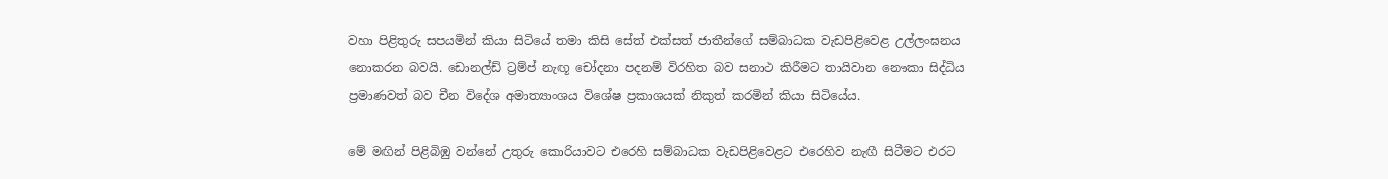වහා පිළිතුරු සපයමින් කියා සිටියේ තමා කිසි සේත් එක්සත් ජාතීන්ගේ සම්බාධක වැඩපිළිවෙළ උල්ලංඝනය නොකරන බවයි. ඩොනල්ඩ් ට්‍රම්ප් නැඟූ චෝදනා පදනම් විරහිත බව සනාථ කිරීමට තායිවාන නෞකා සිද්ධිය ප්‍රමාණවත් බව චීන විදේශ අමාත්‍යාංශය විශේෂ ප්‍රකාශයක් නිකුත් කරමින් කියා සිටියේය.

මේ මඟින් පිළිබිඹු වන්නේ උතුරු කොරියාවට එරෙහි සම්බාධක වැඩපිළිවෙළට එරෙහිව නැඟී සිටීමට එරට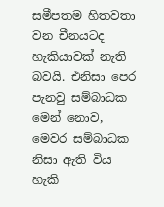සමීපතම හිතවතා වන චීනයටද හැකියාවක් නැති බවයි. එනිසා පෙර පැනවු සම්බාධක මෙන් නොව, මෙවර සම්බාධක නිසා ඇති විය හැකි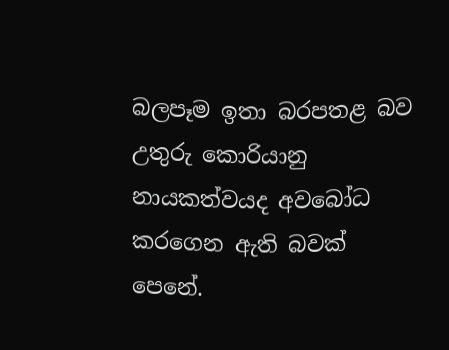බලපෑම ඉතා බරපතළ බව උතුරු කොරියානු නායකත්වයද අවබෝධ කරගෙන ඇති බවක් පෙනේ.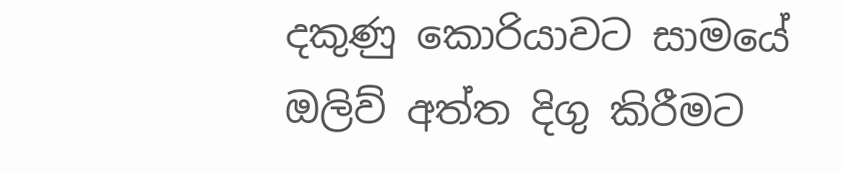දකුණු කොරියාවට සාමයේ ඔලිව් අත්ත දිගු කිරීමට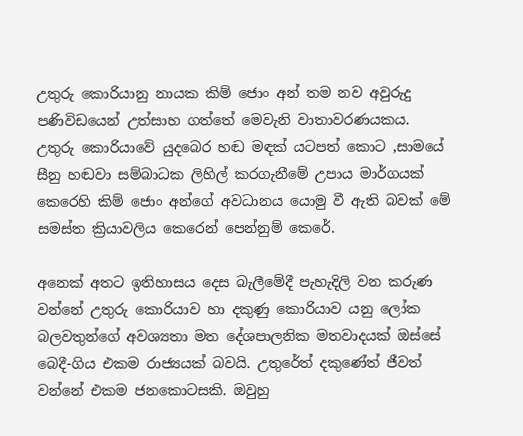උතුරු කොරියානු නායක කිම් ජොං අන් තම නව අවුරුදු පණිවිඩයෙන් උත්සාහ ගත්තේ මෙවැනි වාතාවරණයකය. උතුරු කොරියාවේ යුදබෙර හඬ මඳක් යටපත් කොට ,සාමයේ සීනු හඬවා සම්බාධක ලිහිල් කරගැනීමේ උපාය මාර්ගයක් කෙරෙහි කිම් ජොං අන්ගේ අවධානය යොමු වී ඇති බවක් මේ සමස්ත ක්‍රියාවලිය කෙරෙන් පෙන්නුම් කෙරේ.

අනෙක් අතට ඉතිහාසය දෙස බැලීමේදී පැහැදිලි වන කරුණ වන්නේ උතුරු කොරියාව හා දකුණු කොරියාව යනු ලෝක බලවතුන්ගේ අවශ්‍යතා මත දේශපාලනික මතවාදයක් ඔස්සේ බෙදී-ගිය එකම රාජ්‍යයක් බවයි. උතුරේත් දකුණේත් ජීවත් වන්නේ එකම ජනකොටසකි. ඔවුහු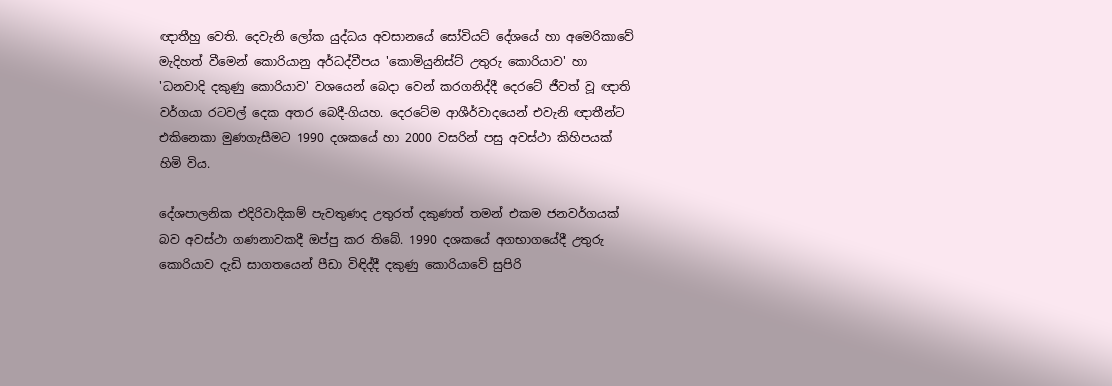ඥාතීහු වෙති. දෙවැනි ලෝක යුද්ධය අවසානයේ සෝවියට් දේශයේ හා අමෙරිකාවේ මැදිහත් වීමෙන් කොරියානු අර්ධද්වීපය 'කොමියුනිස්ට් උතුරු කොරියාව' හා 'ධනවාදි දකුණු කොරියාව' වශයෙන් බෙදා වෙන් කරගනිද්දී දෙරටේ ජීවත් වූ ඥාති වර්ගයා රටවල් දෙක අතර බෙදී-ගියහ. දෙරටේම ආශීර්වාදයෙන් එවැනි ඥාතීන්ට එකිනෙකා මුණගැසීමට 1990 දශකයේ හා 2000 වසරින් පසු අවස්ථා කිහිපයක් හිමි විය.

දේශපාලනික එදිරිවාදිකම් පැවතුණද උතුරත් දකුණත් තමන් එකම ජනවර්ගයක් බව අවස්ථා ගණනාවකදී ඔප්පු කර තිබේ. 1990 දශකයේ අගභාගයේදී උතුරු කොරියාව දැඩි සාගතයෙන් පීඩා විඳිද්දී දකුණු කොරියාවේ සුපිරි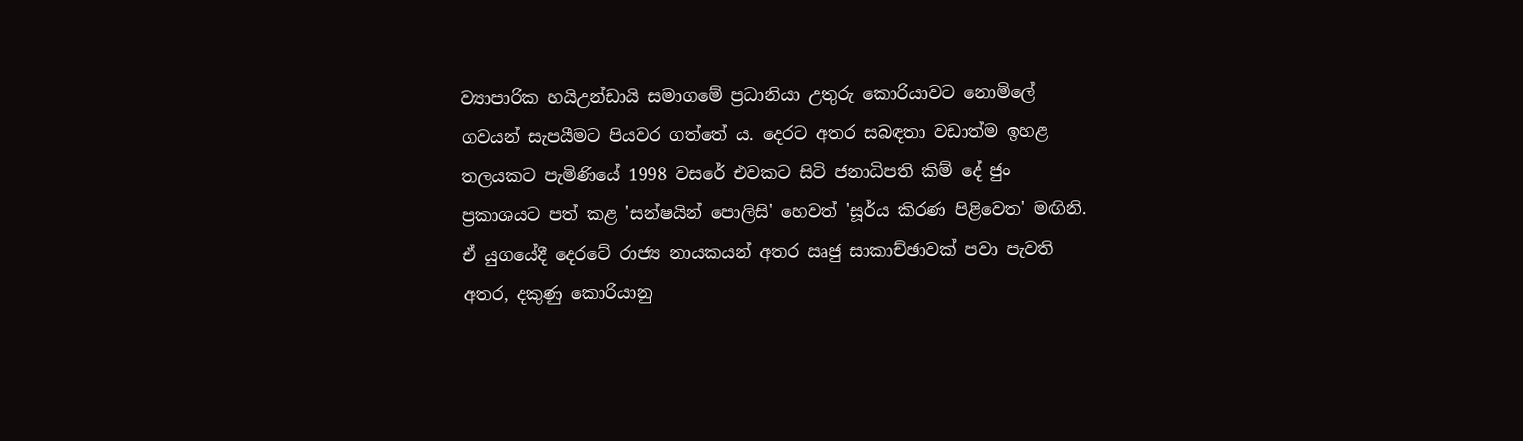ව්‍යාපාරික හයිඋන්ඩායි සමාගමේ ප්‍රධානියා උතුරු කොරියාවට නොමිලේ ගවයන් සැපයීමට පියවර ගත්තේ ය. දෙරට අතර සබඳතා වඩාත්ම ඉහළ තලයකට පැමිණියේ 1998 වසරේ එවකට සිටි ජනාධිපති කිම් දේ ජුං ප්‍රකාශයට පත් කළ 'සන්ෂයින් පොලිසි' හෙවත් 'සූර්ය කිරණ පිළිවෙත' මඟිනි. ඒ යුගයේදී දෙරටේ රාජ්‍ය නායකයන් අතර ඍජු සාකාච්ඡාවක් පවා පැවති අතර, දකුණු කොරියානු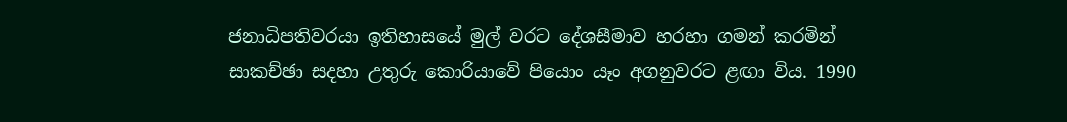ජනාධිපතිවරයා ඉතිහාසයේ මුල් වරට දේශසීමාව හරහා ගමන් කරමින් සාකච්ඡා සදහා උතුරු කොරියාවේ පියොං යෑං අගනුවරට ළඟා විය. 1990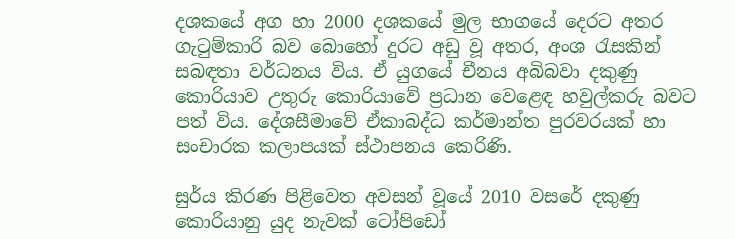දශකයේ අග හා 2000 දශකයේ මුල භාගයේ දෙරට අතර ගැටුම්කාරි බව බොහෝ දුරට අඩු වූ අතර, අංශ රැසකින් සබඳතා වර්ධනය විය. ඒ යුගයේ චීනය අබිබවා දකුණු කොරියාව උතුරු කොරියාවේ ප්‍රධාන වෙළෙඳ හවුල්කරු බවට පත් විය. දේශසීමාවේ ඒකාබද්ධ කර්මාන්ත පුරවරයක් හා සංචාරක කලාපයක් ස්ථාපනය කෙරිණි.

සුර්ය කිරණ පිළිවෙත අවසන් වූයේ 2010 වසරේ දකුණු කොරියානු යුද නැවක් ටෝපිඩෝ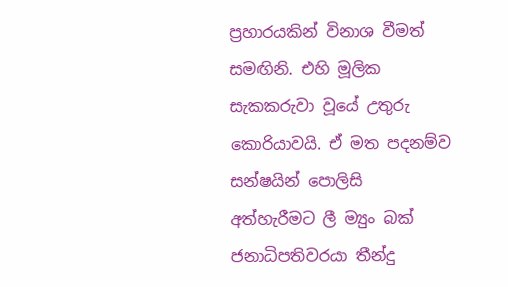ප්‍රහාරයකින් විනාශ වීමත් සමඟිනි. එහි මූලික සැකකරුවා වූයේ උතුරු කොරියාවයි. ඒ මත පදනම්ව සන්ෂයින් පොලිසි අත්හැරීමට ලී ම්‍යුං බක් ජනාධිපතිවරයා තීන්දු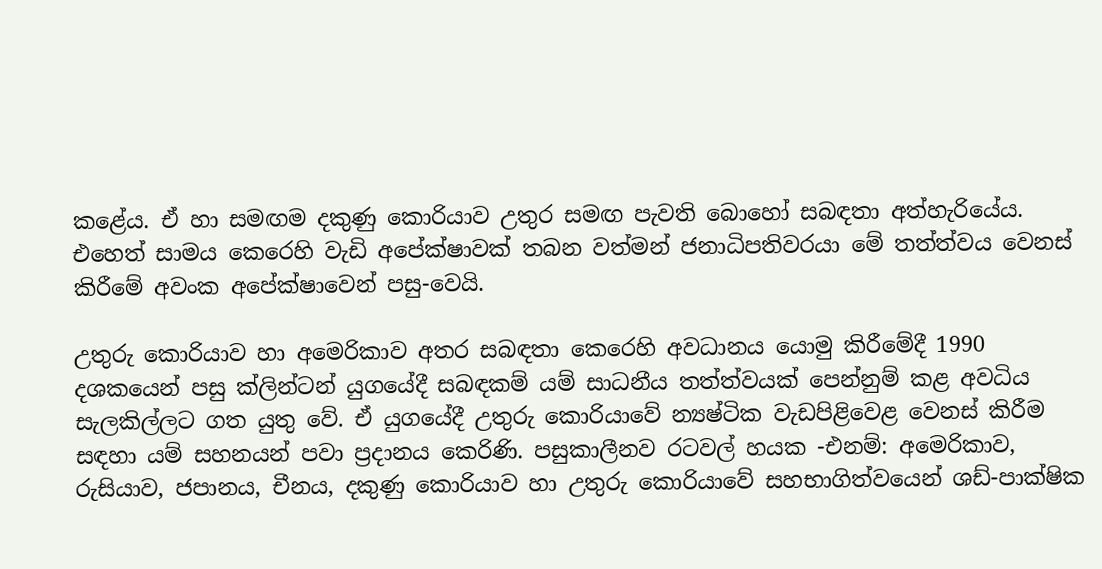කළේය. ඒ හා සමඟම දකුණු කොරියාව උතුර සමඟ පැවති බොහෝ සබඳතා අත්හැරියේය. එහෙත් සාමය කෙරෙහි වැඩි අපේක්ෂාවක් තබන වත්මන් ජනාධිපතිවරයා මේ තත්ත්වය වෙනස් කිරීමේ අවංක අපේක්ෂාවෙන් පසු-වෙයි.

උතුරු කොරියාව හා අමෙරිකාව අතර සබඳතා කෙරෙහි අවධානය යොමු කිරීමේදී 1990 දශකයෙන් පසු ක්ලින්ටන් යුගයේදී සබඳකම් යම් සාධනීය තත්ත්වයක් පෙන්නුම් කළ අවධිය සැලකිල්ලට ගත යුතු වේ. ඒ යුගයේදී උතුරු කොරියාවේ න්‍යෂ්ටික වැඩපිළිවෙළ වෙනස් කිරීම සඳහා යම් සහනයන් පවා ප්‍රදානය කෙරිණි. පසුකාලීනව රටවල් හයක -එනම්: අමෙරිකාව, රුසියාව, ජපානය, චීනය, දකුණු කොරියාව හා උතුරු කොරියාවේ සහභාගිත්වයෙන් ශඩ්-පාක්ෂික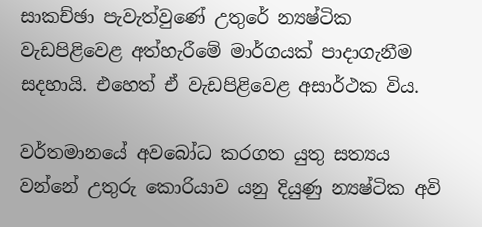සාකච්ඡා පැවැත්වුණේ උතුරේ න්‍යෂ්ටික වැඩපිළිවෙළ අත්හැරීමේ මාර්ගයක් පාදාගැනීම සදහායි. එහෙත් ඒ වැඩපිළිවෙළ අසාර්ථක විය.

වර්තමානයේ අවබෝධ කරගත යුතු සත්‍යය වන්නේ උතුරු කොරියාව යනු දියුණු න්‍යෂ්ටික අවි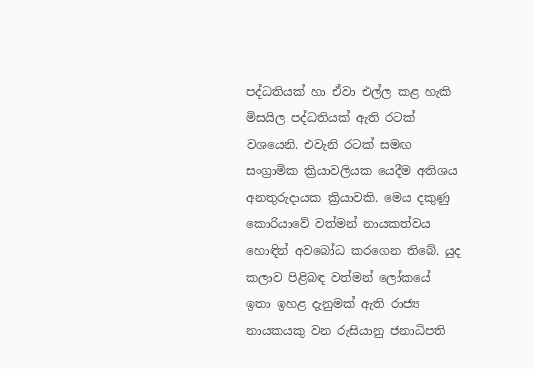පද්ධතියක් හා ඒවා එල්ල කළ හැකි මිසයිල පද්ධතියක් ඇති රටක් වශයෙනි. එවැනි රටක් සමඟ සංග්‍රාමික ක්‍රියාවලියක යෙදීම අතිශය අනතුරුදායක ක්‍රියාවකි. මෙය දකුණු කොරියාවේ වත්මන් නායකත්වය හොඳින් අවබෝධ කරගෙන තිබේ. යුද කලාව පිළිබඳ වත්මන් ලෝකයේ ඉතා ඉහළ දැනුමක් ඇති රාජ්‍ය නායකයකු වන රුසියානු ජනාධිපති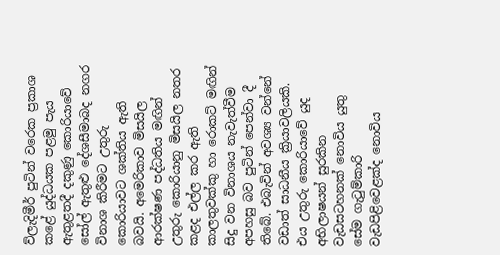ව්ලැදිමීර් පුටින් වරෙක ප්‍රකාශ කළේ යුද්ධයක පළමු පැය ඇතුළතදී දකුණු කොරියාවේ සෝල් ඇතුළු දේශසීමාබද නගර විනාශ කිරීමට උතුරු කොරියාවට ශක්තිය ඇති බවයි. අමෙරිකාව මිසයිල ආරක්ෂණ පද්ධතිය මඟින් උතුරු කොරියානු මිසයිල නතර කළද එල්ල කර ඇති කාලතුවක්කු හා රොකට් මඟින් සිදු වන විනාශය නැවැත්වීම අපහසු බව පුටින් පෙන්වා දී තිබේ. එබැවින් අවශ්‍ය වන්නේ වඩාත් සාධනීය ක්‍රියාවලියකි. එය උතුරු කොරියාවේ යුද අභිලාෂයන් සුරකින වැඩසටහනක් නොවිය යුතු සේම ගැටුම්කාරි වැඩපිළිවෙළක්ද නොවිය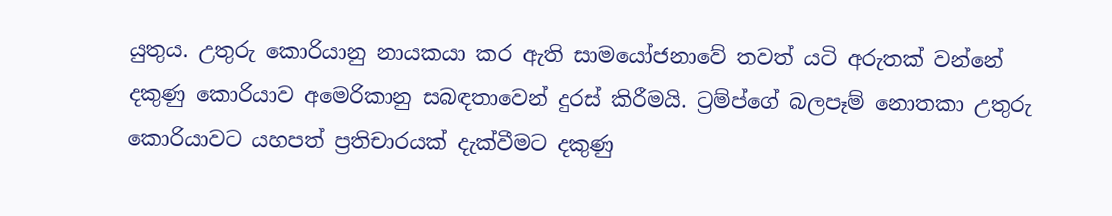යුතුය. උතුරු කොරියානු නායකයා කර ඇති සාමයෝජනාවේ තවත් යටි අරුතක් වන්නේ දකුණු කොරියාව අමෙරිකානු සබඳතාවෙන් දුරස් කිරීමයි. ට්‍රම්ප්ගේ බලපෑම් නොතකා උතුරු කොරියාවට යහපත් ප්‍රතිචාරයක් දැක්වීමට දකුණු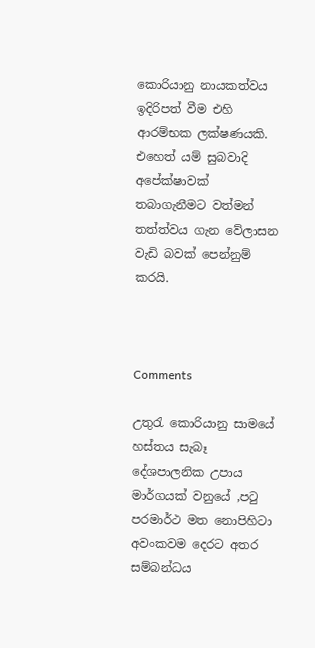කොරියානු නායකත්වය ඉදිරිපත් වීම එහි ආරම්භක ලක්ෂණයකි. එහෙත් යම් සුබවාදි අපේක්ෂාවක් තබාගැනීමට වත්මන් තත්ත්වය ගැන වේලාසන වැඩි බවක් පෙන්නුම් කරයි.



Comments

උතුරැ කොරියානු සාමයේ හස්තය සැබෑ දේශපාලනික උපාය මාර්ගයක් වනුයේ ,පටු පරමාර්ථ මත නොපිහිටා අවංකවම දෙරට අතර සම්බන්ධය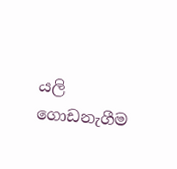යලි ගොඩනැගීම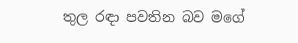තුල රඳා පවතින බව මගේ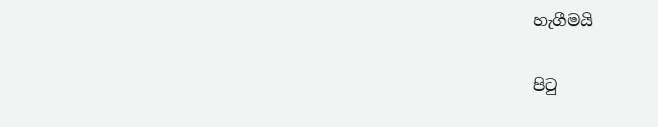හැගීමයි

පිටු